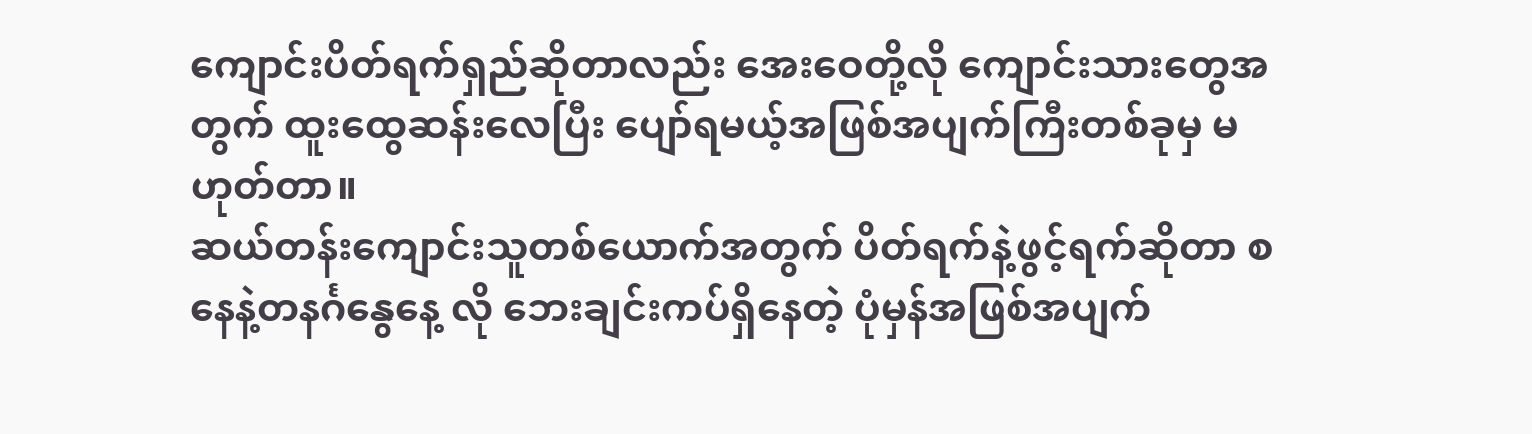ကျောင်းပိတ်ရက်ရှည်ဆိုတာလည်း အေးဝေတို့လို ကျောင်းသားတွေအတွက် ထူးထွေဆန်းလေပြီး ပျော်ရမယ့်အဖြစ်အပျက်ကြီးတစ်ခုမှ မဟုတ်တာ။
ဆယ်တန်းကျောင်းသူတစ်ယောက်အတွက် ပိတ်ရက်နဲ့ဖွင့်ရက်ဆိုတာ စနေနဲ့တနင်္ဂနွေနေ့ လို ဘေးချင်းကပ်ရှိနေတဲ့ ပုံမှန်အဖြစ်အပျက်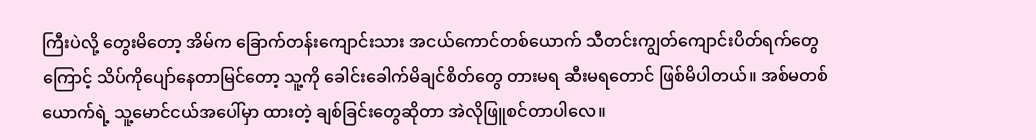ကြီးပဲလို့ တွေးမိတော့ အိမ်က ခြောက်တန်းကျောင်းသား အငယ်ကောင်တစ်ယောက် သီတင်းကျွတ်ကျောင်းပိတ်ရက်တွေကြောင့် သိပ်ကိုပျော်နေတာမြင်တော့ သူ့ကို ခေါင်းခေါက်မိချင်စိတ်တွေ တားမရ ဆီးမရတောင် ဖြစ်မိပါတယ်။ အစ်မတစ်ယောက်ရဲ့ သူ့မောင်ငယ်အပေါ်မှာ ထားတဲ့ ချစ်ခြင်းတွေဆိုတာ အဲလိုဖြူစင်တာပါလေ။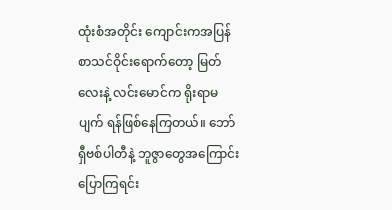ထုံးစံအတိုင်း ကျောင်းကအပြန် စာသင်ဝိုင်းရောက်တော့ မြတ်လေးနဲ့ လင်းမောင်က ရိုးရာမပျက် ရန်ဖြစ်နေကြတယ်။ ဘော်ရှီဗစ်ပါတီနဲ့ ဘူဇွာတွေအကြောင်း ပြောကြရင်း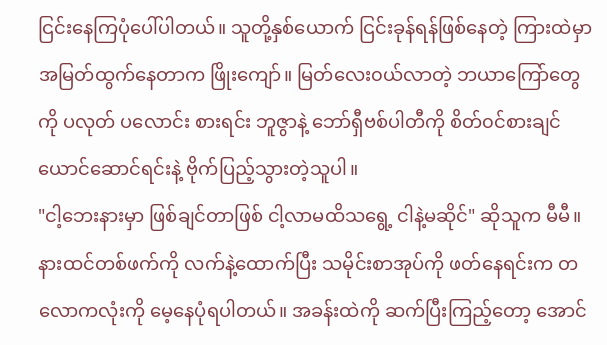ငြင်းနေကြပုံပေါ်ပါတယ်။ သူတို့နှစ်ယောက် ငြင်းခုန်ရန်ဖြစ်နေတဲ့ ကြားထဲမှာ အမြတ်ထွက်နေတာက ဖြိုးကျော်။ မြတ်လေး၀ယ်လာတဲ့ ဘယာကြော်တွေကို ပလုတ် ပလောင်း စားရင်း ဘူဇွာနဲ့ ဘော်ရှီဗစ်ပါတီကို စိတ်၀င်စားချင်ယောင်ဆောင်ရင်းနဲ့ ဗိုက်ပြည့်သွားတဲ့သူပါ။
"ငါ့ဘေးနားမှာ ဖြစ်ချင်တာဖြစ် ငါ့လာမထိသရွေ့ ငါနဲ့မဆိုင်" ဆိုသူက မီမီ။ နားထင်တစ်ဖက်ကို လက်နဲ့ထောက်ပြီး သမိုင်းစာအုပ်ကို ဖတ်နေရင်းက တလောကလုံးကို မေ့နေပုံရပါတယ်။ အခန်းထဲကို ဆက်ပြီးကြည့်တော့ အောင်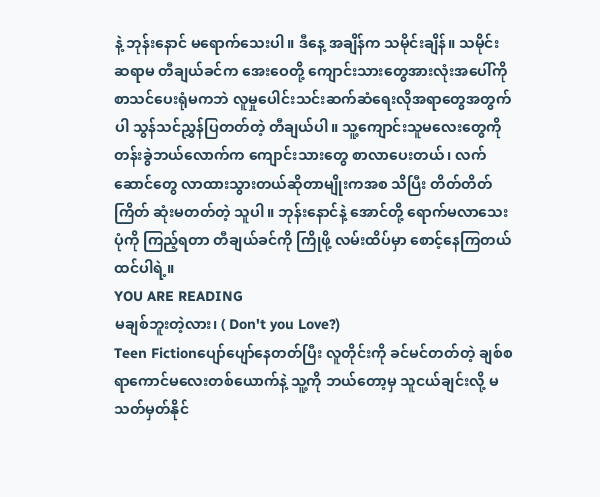နဲ့ ဘုန်းနောင် မရောက်သေးပါ။ ဒီနေ့ အချိန်က သမိုင်းချိန်။ သမိုင်းဆရာမ တီချယ်ခင်က အေးဝေတို့ ကျောင်းသားတွေအားလုံးအပေါ်ကို စာသင်ပေးရုံမကဘဲ လူမှုပေါင်းသင်းဆက်ဆံရေးလိုအရာတွေအတွက်ပါ သွန်သင်ညွှန်ပြတတ်တဲ့ တီချယ်ပါ။ သူ့ကျောင်းသူမလေးတွေကို တန်းခွဲဘယ်လောက်က ကျောင်းသားတွေ စာလာပေးတယ်၊ လက်ဆောင်တွေ လာထားသွားတယ်ဆိုတာမျိုးကအစ သိပြီး တိတ်တိတ်ကြိတ် ဆုံးမတတ်တဲ့ သူပါ။ ဘုန်းနောင်နဲ့ အောင်တို့ ရောက်မလာသေးပုံကို ကြည့်ရတာ တီချယ်ခင်ကို ကြိုဖို့ လမ်းထိပ်မှာ စောင့်နေကြတယ်ထင်ပါရဲ့။
YOU ARE READING
မချစ်ဘူးတဲ့လား၊ ( Don't you Love?)
Teen Fictionပျော်ပျော်နေတတ်ပြီး လူတိုင်းကို ခင်မင်တတ်တဲ့ ချစ်စရာကောင်မလေးတစ်ယောက်နဲ့ သူ့ကို ဘယ်တော့မှ သူငယ်ချင်းလို့ မသတ်မှတ်နိုင်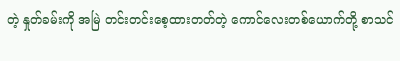တဲ့ နှုတ်ခမ်းကို အမြဲ တင်းတင်းစေ့ထားတတ်တဲ့ ကောင်လေးတစ်ယောက်တို့ စာသင်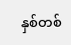နှစ်တစ်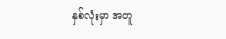နှစ်လုံးမှာ အတူ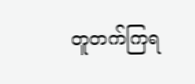တူတက်ကြရ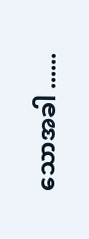သောအခါ ......